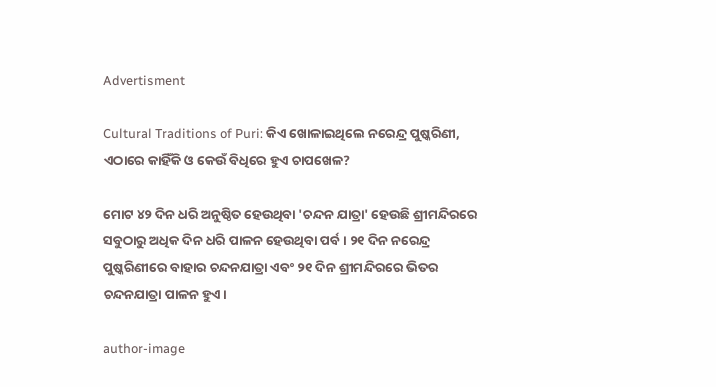Advertisment

Cultural Traditions of Puri: କିଏ ଖୋଳାଇଥିଲେ ନରେନ୍ଦ୍ର ପୁଷ୍କରିଣୀ, ଏଠାରେ କାହିଁକି ଓ କେଉଁ ବିଧିରେ ହୁଏ ଚାପଖେଳ?

ମୋଟ ୪୨ ଦିନ ଧରି ଅନୁଷ୍ଠିତ ହେଉଥିବା 'ଚନ୍ଦନ ଯାତ୍ରା' ହେଉଛି ଶ୍ରୀମନ୍ଦିରରେ ସବୁଠାରୁ ଅଧିକ ଦିନ ଧରି ପାଳନ ହେଉଥିବା ପର୍ବ। ୨୧ ଦିନ ନରେନ୍ଦ୍ର ପୁଷ୍କରିଣୀରେ ବାହାର ଚନ୍ଦନଯାତ୍ରା ଏବଂ ୨୧ ଦିନ ଶ୍ରୀମନ୍ଦିରରେ ଭିତର ଚନ୍ଦନଯାତ୍ରା ପାଳନ ହୁଏ।

author-image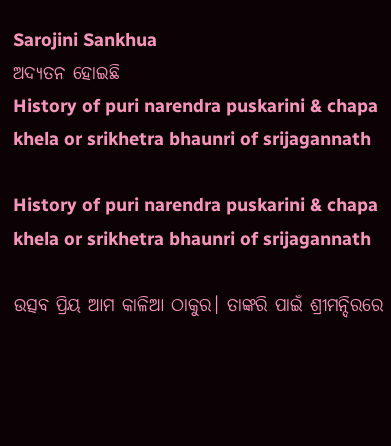Sarojini Sankhua
ଅଦ୍ୟତନ ହୋଇଛି
History of puri narendra puskarini & chapa khela or srikhetra bhaunri of srijagannath

History of puri narendra puskarini & chapa khela or srikhetra bhaunri of srijagannath

ଉତ୍ସବ ପ୍ରିୟ ଆମ କାଳିଆ ଠାକୁର। ତାଙ୍କରି ପାଇଁ ଶ୍ରୀମନ୍ଦିରରେ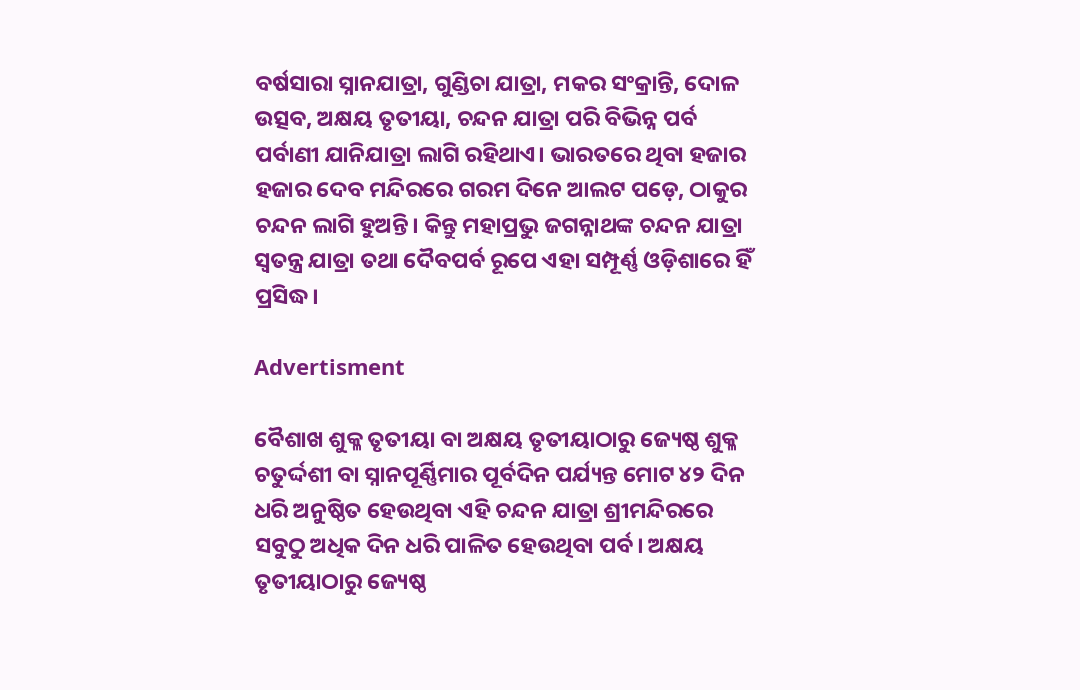ବର୍ଷସାରା ସ୍ନାନଯାତ୍ରା, ଗୁଣ୍ଡିଚା ଯାତ୍ରା, ମକର ସଂକ୍ରାନ୍ତି, ଦୋଳ ଉତ୍ସବ, ଅକ୍ଷୟ ତୃତୀୟା, ଚନ୍ଦନ ଯାତ୍ରା ପରି ବିଭିନ୍ନ ପର୍ବ ପର୍ବାଣୀ ଯାନିଯାତ୍ରା ଲାଗି ରହିଥାଏ। ଭାରତରେ ଥିବା ହଜାର ହଜାର ଦେବ ମନ୍ଦିରରେ ଗରମ ଦିନେ ଆଲଟ ପଡ଼େ, ଠାକୁର ଚନ୍ଦନ ଲାଗି ହୁଅନ୍ତି। କିନ୍ତୁ ମହାପ୍ରଭୁ ଜଗନ୍ନାଥଙ୍କ ଚନ୍ଦନ ଯାତ୍ରା ସ୍ଵତନ୍ତ୍ର ଯାତ୍ରା ତଥା ଦୈବପର୍ବ ରୂପେ ଏହା ସମ୍ପୂର୍ଣ୍ଣ ଓଡ଼ିଶାରେ ହିଁ ପ୍ରସିଦ୍ଧ।

Advertisment

ବୈଶାଖ ଶୁକ୍ଳ ତୃତୀୟା ବା ଅକ୍ଷୟ ତୃତୀୟାଠାରୁ ଜ୍ୟେଷ୍ଠ ଶୁକ୍ଳ ଚତୁର୍ଦ୍ଦଶୀ ବା ସ୍ନାନପୂର୍ଣ୍ଣିମାର ପୂର୍ବଦିନ ପର୍ଯ୍ୟନ୍ତ ମୋଟ ୪୨ ଦିନ ଧରି ଅନୁଷ୍ଠିତ ହେଉଥିବା ଏହି ଚନ୍ଦନ ଯାତ୍ରା ଶ୍ରୀମନ୍ଦିରରେ ସବୁଠୁ ଅଧିକ ଦିନ ଧରି ପାଳିତ ହେଉଥିବା ପର୍ବ। ଅକ୍ଷୟ ତୃତୀୟାଠାରୁ ଜ୍ୟେଷ୍ଠ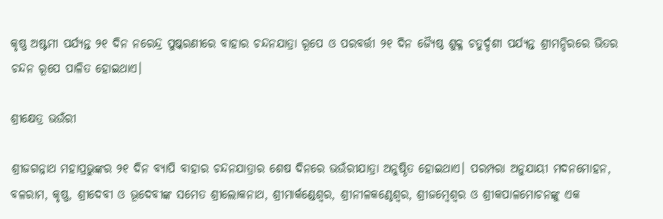କୃଷ୍ଣ ଅଷ୍ଟମୀ ପର୍ଯ୍ୟନ୍ତ ୨୧ ଦିନ ନରେନ୍ଦ୍ର ପୁଷ୍କରଣୀରେ ବାହାର ଚନ୍ଦନଯାତ୍ରା ରୂପେ ଓ ପରବର୍ତ୍ତୀ ୨୧ ଦିନ ଜ୍ୟୈଷ୍ଠ ଶୁକ୍ଳ ଚତୁର୍ଦ୍ଦଶୀ ପର୍ଯ୍ୟନ୍ତ ଶ୍ରୀମନ୍ଦିରରେ ଭିତର ଚନ୍ଦନ ରୂପେ ପାଳିତ ହୋଇଥାଏ।

ଶ୍ରୀକ୍ଷେତ୍ର ଭଉଁରୀ

ଶ୍ରୀଜଗନ୍ନାଥ ମହାପ୍ରଭୁଙ୍କର ୨୧ ଦିନ ବ୍ୟାପି ବାହାର ଚନ୍ଦନଯାତ୍ରାର ଶେଷ ଦିନରେ ଭଉଁରୀଯାତ୍ରା ଅନୁଷ୍ଠିତ ହୋଇଥାଏ। ପରମ୍ପରା ଅନୁଯାୟୀ ମଦନମୋହନ, ବଳରାମ, କୃଷ୍ଣ, ଶ୍ରୀଦେବୀ ଓ ଭୂଦେବୀଙ୍କ ସମେତ ଶ୍ରୀଲୋକନାଥ, ଶ୍ରୀମାର୍କଣ୍ଡେଶ୍ୱର, ଶ୍ରୀନୀଳକଣ୍ଠେଶ୍ୱର, ଶ୍ରୀଜମ୍ବେଶ୍ୱର ଓ ଶ୍ରୀକପାଳମୋଚନଙ୍କୁ ଏକ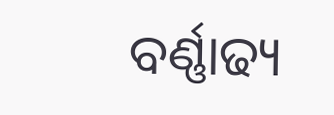ବର୍ଣ୍ଣାଢ୍ୟ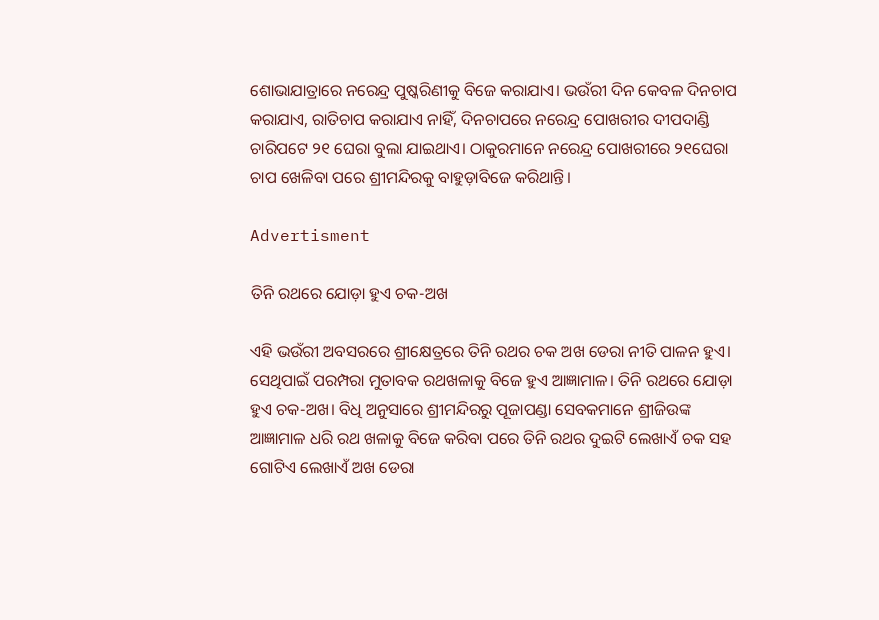ଶୋଭାଯାତ୍ରାରେ ନରେନ୍ଦ୍ର ପୁଷ୍କରିଣୀକୁ ବିଜେ କରାଯାଏ। ଭଉଁରୀ ଦିନ କେବଳ ଦିନଚାପ କରାଯାଏ, ରାତିଚାପ କରାଯାଏ ନାହିଁ, ଦିନଚାପରେ ନରେନ୍ଦ୍ର ପୋଖରୀର ଦୀପଦାଣ୍ଡି ଚାରିପଟେ ୨୧ ଘେରା ବୁଲା ଯାଇଥାଏ। ଠାକୁରମାନେ ନରେନ୍ଦ୍ର ପୋଖରୀରେ ୨୧ଘେରା ଚାପ ଖେଳିବା ପରେ ଶ୍ରୀମନ୍ଦିରକୁ ବାହୁଡ଼ାବିଜେ କରିଥାନ୍ତି।

Advertisment

ତିନି ରଥରେ ଯୋଡ଼ା ହୁଏ ଚକ-ଅଖ

ଏହି ଭଉଁରୀ ଅବସରରେ ଶ୍ରୀକ୍ଷେତ୍ରରେ ତିନି ରଥର ଚକ ଅଖ ଡେରା ନୀତି ପାଳନ ହୁଏ। ସେଥିପାଇଁ ପରମ୍ପରା ମୁତାବକ ରଥଖଳାକୁ ବିଜେ ହୁଏ ଆଜ୍ଞାମାଳ। ତିନି ରଥରେ ଯୋଡ଼ା ହୁଏ ଚକ-ଅଖ। ବିଧି ଅନୁସାରେ ଶ୍ରୀମନ୍ଦିରରୁ ପୂଜାପଣ୍ଡା ସେବକମାନେ ଶ୍ରୀଜିଉଙ୍କ ଆଜ୍ଞାମାଳ ଧରି ରଥ ଖଳାକୁ ବିଜେ କରିବା ପରେ ତିନି ରଥର ଦୁଇଟି ଲେଖାଏଁ ଚକ ସହ ଗୋଟିଏ ଲେଖାଏଁ ଅଖ ଡେରା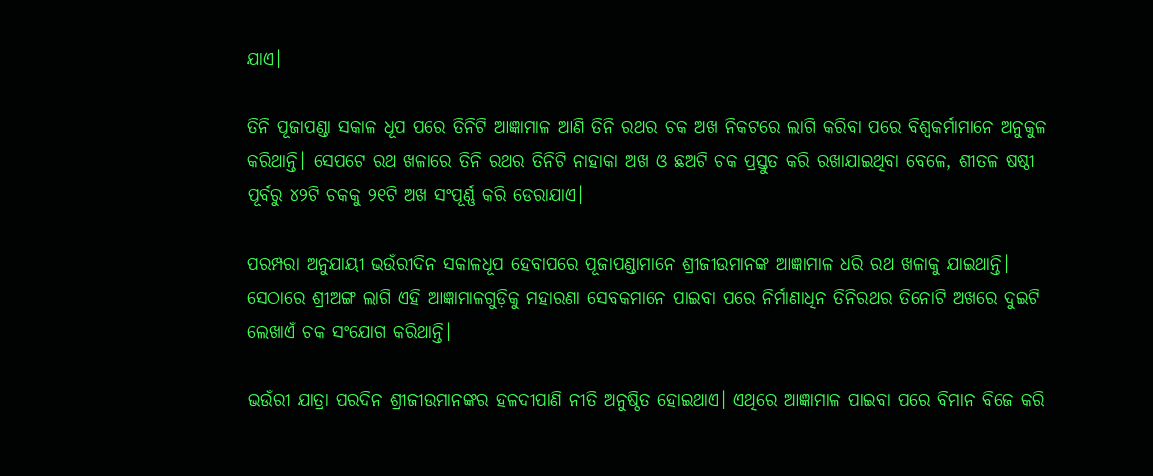ଯାଏ।

ତିନି ପୂଜାପଣ୍ଡା ସକାଳ ଧୂପ ପରେ ତିନିଟି ଆଜ୍ଞାମାଳ ଆଣି ତିନି ରଥର ଚକ ଅଖ ନିକଟରେ ଲାଗି କରିବା ପରେ ବିଶ୍ୱକର୍ମାମାନେ ଅନୁକୁଳ କରିଥାନ୍ତି। ସେପଟେ ରଥ ଖଳାରେ ତିନି ରଥର ତିନିଟି ନାହାକା ଅଖ ଓ ଛଅଟି ଚକ ପ୍ରସ୍ତୁତ କରି ରଖାଯାଇଥିବା ବେଳେ, ଶୀତଳ ଷଷ୍ଠୀ ପୂର୍ବରୁ ୪୨ଟି ଚକକୁ ୨୧ଟି ଅଖ ସଂପୂର୍ଣ୍ଣ କରି ଡେରାଯାଏ।

ପରମ୍ପରା ଅନୁଯାୟୀ ଭଉଁରୀଦିନ ସକାଳଧୂପ ହେବାପରେ ପୂଜାପଣ୍ଡାମାନେ ଶ୍ରୀଜୀଉମାନଙ୍କ ଆଜ୍ଞାମାଳ ଧରି ରଥ ଖଳାକୁ ଯାଇଥାନ୍ତି। ସେଠାରେ ଶ୍ରୀଅଙ୍ଗ ଲାଗି ଏହି ଆଜ୍ଞାମାଳଗୁଡ଼ିକୁ ମହାରଣା ସେବକମାନେ ପାଇବା ପରେ ନିର୍ମାଣାଧିନ ତିନିରଥର ତିନୋଟି ଅଖରେ ଦୁଇଟି ଲେଖାଏଁ ଚକ ସଂଯୋଗ କରିଥାନ୍ତି।

ଭଉଁରୀ ଯାତ୍ରା ପରଦିନ ଶ୍ରୀଜୀଉମାନଙ୍କର ହଳଦୀପାଣି ନୀତି ଅନୁଷ୍ଠିତ ହୋଇଥାଏ। ଏଥିରେ ଆଜ୍ଞାମାଳ ପାଇବା ପରେ ବିମାନ ବିଜେ କରି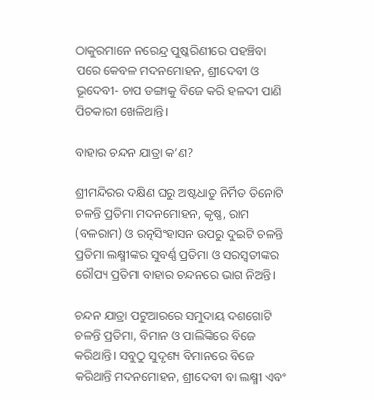ଠାକୁରମାନେ ନରେନ୍ଦ୍ର ପୁଷ୍କରିଣୀରେ ପହଞ୍ଚିବା ପରେ କେବଳ ମଦନମୋହନ, ଶ୍ରୀଦେବୀ ଓ ଭୂଦେବୀ- ଚାପ ଡଙ୍ଗାକୁ ବିଜେ କରି ହଳଦୀ ପାଣି ପିଚକାରୀ ଖେଳିଥାନ୍ତି।

ବାହାର ଚନ୍ଦନ ଯାତ୍ରା କ’ଣ?

ଶ୍ରୀମନ୍ଦିରର ଦକ୍ଷିଣ ଘରୁ ଅଷ୍ଟଧାତୁ ନିର୍ମିତ ତିନୋଟି ଚଳନ୍ତି ପ୍ରତିମା ମଦନମୋହନ, କୃଷ୍ଣ, ରାମ (ବଳରାମ) ଓ ରତ୍ନସିଂହାସନ ଉପରୁ ଦୁଇଟି ଚଳନ୍ତି ପ୍ରତିମା ଲକ୍ଷ୍ମୀଙ୍କର ସୁବର୍ଣ୍ଣ ପ୍ରତିମା ଓ ସରସ୍ୱତୀଙ୍କର ରୌପ୍ୟ ପ୍ରତିମା ବାହାର ଚନ୍ଦନରେ ଭାଗ ନିଅନ୍ତି।

ଚନ୍ଦନ ଯାତ୍ରା ପଟୁଆରରେ ସମୁଦାୟ ଦଶଗୋଟି ଚଳନ୍ତି ପ୍ରତିମା, ବିମାନ ଓ ପାଲିଙ୍କିରେ ବିଜେ କରିଥାନ୍ତି। ସବୁଠୁ ସୁଦୃଶ୍ୟ ବିମାନରେ ବିଜେ କରିଥାନ୍ତି ମଦନମୋହନ, ଶ୍ରୀଦେବୀ ବା ଲକ୍ଷ୍ମୀ ଏବଂ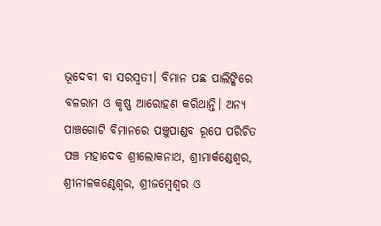ଭୂଦେବୀ ବା ସରସ୍ୱତୀ। ବିମାନ ପଛ ପାଲିଙ୍କିରେ ବଳରାମ ଓ କୃଷ୍ଣ ଆରୋହଣ କରିଥାନ୍ତି। ଅନ୍ୟ ପାଞ୍ଚଗୋଟି ବିମାନରେ ପଞ୍ଚୁପାଣ୍ଡବ ରୂପେ ପରିଚିତ ପଞ୍ଚ ମହାଦେବ ଶ୍ରୀଲୋକନାଥ, ଶ୍ରୀମାର୍କଣ୍ଡେଶ୍ୱର, ଶ୍ରୀନୀଳକଣ୍ଠେଶ୍ୱର, ଶ୍ରୀଜମ୍ବେଶ୍ୱର ଓ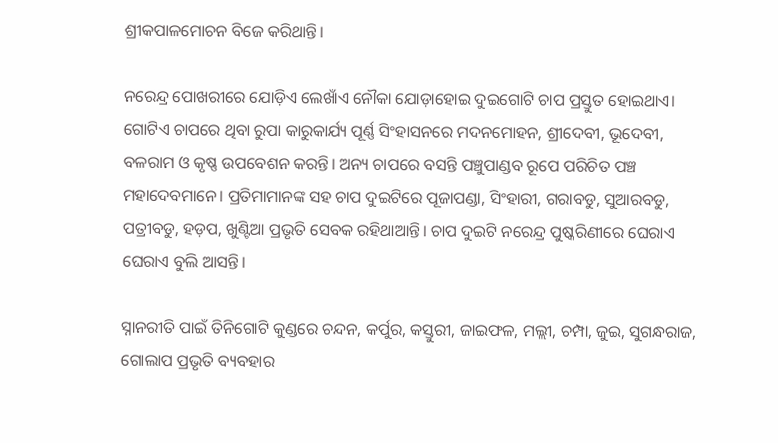ଶ୍ରୀକପାଳମୋଚନ ବିଜେ କରିଥାନ୍ତି।

ନରେନ୍ଦ୍ର ପୋଖରୀରେ ଯୋଡ଼ିଏ ଲେଖାଁଏ ନୌକା ଯୋଡ଼ାହୋଇ ଦୁଇଗୋଟି ଚାପ ପ୍ରସ୍ତୁତ ହୋଇଥାଏ। ଗୋଟିଏ ଚାପରେ ଥିବା ରୁପା କାରୁକାର୍ଯ୍ୟ ପୂର୍ଣ୍ଣ ସିଂହାସନରେ ମଦନମୋହନ, ଶ୍ରୀଦେବୀ, ଭୂଦେବୀ, ବଳରାମ ଓ କୃଷ୍ଣ ଉପବେଶନ କରନ୍ତି। ଅନ୍ୟ ଚାପରେ ବସନ୍ତି ପଞ୍ଚୁପାଣ୍ଡବ ରୂପେ ପରିଚିତ ପଞ୍ଚ ମହାଦେବମାନେ। ପ୍ରତିମାମାନଙ୍କ ସହ ଚାପ ଦୁଇଟିରେ ପୂଜାପଣ୍ଡା, ସିଂହାରୀ, ଗରାବଡୁ, ସୁଆରବଡୁ, ପତ୍ରୀବଡୁ, ହଡ଼ପ, ଖୁଣ୍ଟିଆ ପ୍ରଭୃତି ସେବକ ରହିଥାଆନ୍ତି। ଚାପ ଦୁଇଟି ନରେନ୍ଦ୍ର ପୁଷ୍କରିଣୀରେ ଘେରାଏ ଘେରାଏ ବୁଲି ଆସନ୍ତି।

ସ୍ନାନରୀତି ପାଇଁ ତିନିଗୋଟି କୁଣ୍ଡରେ ଚନ୍ଦନ, କର୍ପୁର, କସ୍ତୁରୀ, ଜାଇଫଳ, ମଲ୍ଲୀ, ଚମ୍ପା, ଜୁଇ, ସୁଗନ୍ଧରାଜ, ଗୋଲାପ ପ୍ରଭୃତି ବ୍ୟବହାର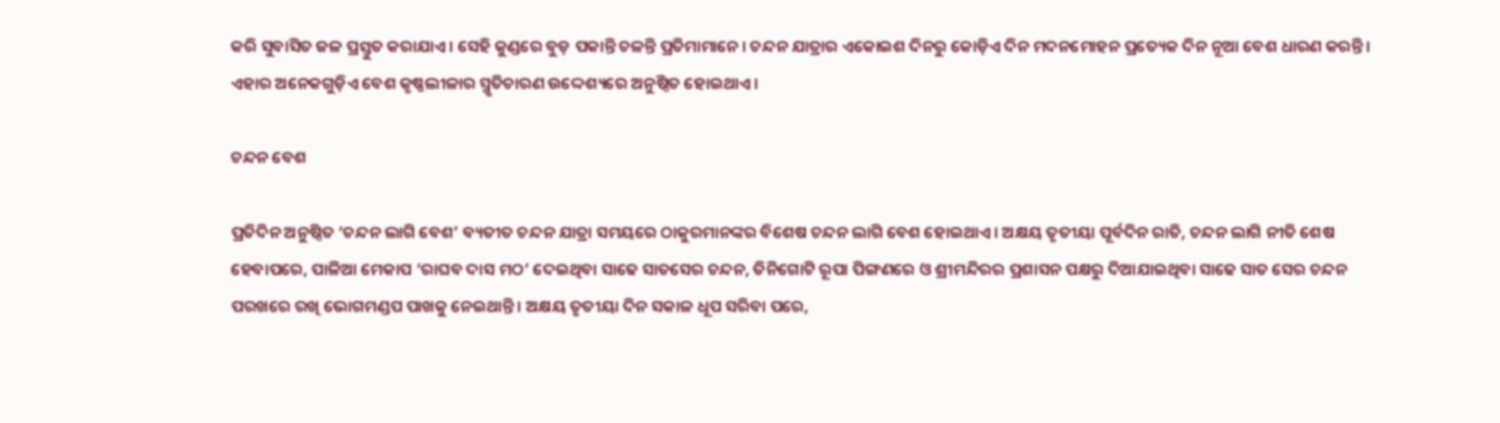କରି ସୁବାସିତ ଜଳ ପ୍ରସ୍ତୁତ କରାଯାଏ। ସେହି କୁଣ୍ଡରେ ବୁଡ଼ ପକାନ୍ତି ଚଳନ୍ତି ପ୍ରତିମାମାନେ। ଚନ୍ଦନ ଯାତ୍ରାର ଏକୋଇଶ ଦିନରୁ କୋଡ଼ିଏ ଦିନ ମଦନମୋହନ ପ୍ରତ୍ୟେକ ଦିନ ନୂଆ ବେଶ ଧାରଣ କରନ୍ତି। ଏହାର ଅନେକଗୁଡ଼ିଏ ବେଶ କୃଷ୍ଣଲୀଳାର ସ୍ମୃତିଚାରଣ ଉଦ୍ଦେଶ୍ୟରେ ଅନୁଷ୍ଠିତ ହୋଇଥାଏ।

ଚନ୍ଦନ ବେଶ

ପ୍ରତିଦିନ ଅନୁଷ୍ଠିତ ‘ଚନ୍ଦନ ଲାଗି ବେଶ’ ବ୍ୟତୀତ ଚନ୍ଦନ ଯାତ୍ରା ସମୟରେ ଠାକୁରମାନଙ୍କର ବିଶେଷ ଚନ୍ଦନ ଲାଗି ବେଶ ହୋଇଥାଏ। ଅକ୍ଷୟ ତୃତୀୟା ପୂର୍ବଦିନ ରାତି, ଚନ୍ଦନ ଲାଗି ନୀତି ଶେଷ ହେବାପରେ, ପାଳିଆ ମେକାପ ‘ରାଘବ ଦାସ ମଠ’ ଦେଇଥିବା ସାଢେ ସାତସେର ଚନ୍ଦନ, ତିନିଗୋଟି ରୂପା ପିଙ୍ଗଣରେ ଓ ଶ୍ରୀମନ୍ଦିରର ପ୍ରଶାସନ ପକ୍ଷରୁ ଦିଆଯାଇଥିବା ସାଢେ ସାତ ସେର ଚନ୍ଦନ ପରଖରେ ରଖି ଭୋଗମଣ୍ଡପ ପାଖକୁ ନେଇଥାନ୍ତି। ଅକ୍ଷୟ ତୃତୀୟା ଦିନ ସକାଳ ଧୂପ ସରିବା ପରେ,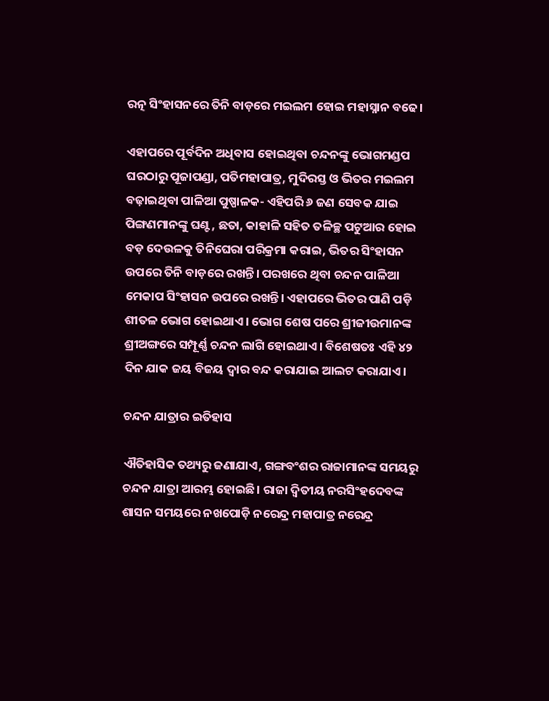ରତ୍ନ ସିଂହାସନରେ ତିନି ବାଡ଼ରେ ମଇଲମ ହୋଇ ମହାସ୍ନାନ ବଢେ।

ଏହାପରେ ପୂର୍ବଦିନ ଅଧିବାସ ହୋଇଥିବା ଚନ୍ଦନଙ୍କୁ ଭୋଗମଣ୍ଡପ ଘରଠାରୁ ପୂଜାପଣ୍ଡା, ପତିମହାପାତ୍ର, ମୁଦିରସ୍ତ ଓ ଭିତର ମଇଲମ ବଢ଼ାଇଥିବା ପାଳିଆ ପୁଷ୍ପାଳକ- ଏହିପରି ୬ ଜଣ ସେବକ ଯାଇ ପିଙ୍ଗଣମାନଙ୍କୁ ଘଣ୍ଟ, ଛତା, କାହାଳି ସହିତ ତଳିଚ୍ଛ ପଟୁଆର ହୋଇ ବଡ଼ ଦେଉଳକୁ ତିନିଘେରା ପରିକ୍ରମା କରାଇ, ଭିତର ସିଂହାସନ ଉପରେ ତିନି ବାଡ଼ରେ ରଖନ୍ତି। ପରଖରେ ଥିବା ଚନ୍ଦନ ପାଳିଆ ମେକାପ ସିଂହାସନ ଉପରେ ରଖନ୍ତି। ଏହାପରେ ଭିତର ପାଣି ପଡ଼ି ଶୀତଳ ଭୋଗ ହୋଇଥାଏ। ଭୋଗ ଶେଷ ପରେ ଶ୍ରୀଜୀଉମାନଙ୍କ ଶ୍ରୀଅଙ୍ଗରେ ସମ୍ପୂର୍ଣ୍ଣ ଚନ୍ଦନ ଲାଗି ହୋଇଥାଏ। ବିଶେଷତଃ ଏହି ୪୨ ଦିନ ଯାକ ଜୟ ବିଜୟ ଦ୍ୱାର ବନ୍ଦ କରାଯାଇ ଆଲଟ କରାଯାଏ।

ଚନ୍ଦନ ଯାତ୍ରାର ଇତିହାସ

ଐତିହାସିକ ତଥ୍ୟରୁ ଜଣାଯାଏ, ଗଙ୍ଗବଂଶର ରାଜାମାନଙ୍କ ସମୟରୁ ଚନ୍ଦନ ଯାତ୍ରା ଆରମ୍ଭ ହୋଇଛି। ରାଜା ଦ୍ୱିତୀୟ ନରସିଂହଦେବଙ୍କ ଶାସନ ସମୟରେ ନଖପୋଡ଼ି ନରେନ୍ଦ୍ର ମହାପାତ୍ର ନରେନ୍ଦ୍ର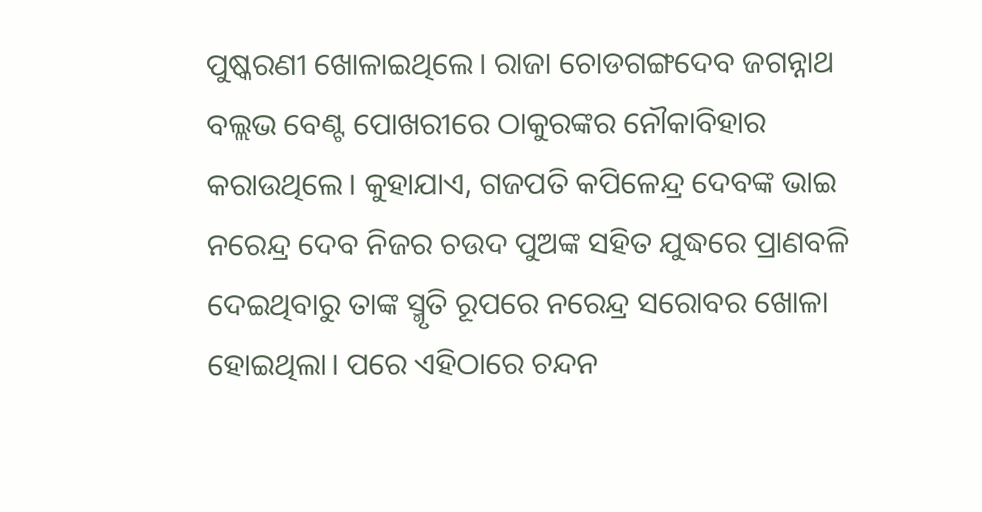ପୁଷ୍କରଣୀ ଖୋଳାଇଥିଲେ। ରାଜା ଚୋଡଗଙ୍ଗଦେବ ଜଗନ୍ନାଥ ବଲ୍ଲଭ ବେଣ୍ଟ ପୋଖରୀରେ ଠାକୁରଙ୍କର ନୌକାବିହାର କରାଉଥିଲେ। କୁହାଯାଏ, ଗଜପତି କପିଳେନ୍ଦ୍ର ଦେବଙ୍କ ଭାଇ ନରେନ୍ଦ୍ର ଦେବ ନିଜର ଚଉଦ ପୁଅଙ୍କ ସହିତ ଯୁଦ୍ଧରେ ପ୍ରାଣବଳି ଦେଇଥିବାରୁ ତାଙ୍କ ସ୍ମୃତି ରୂପରେ ନରେନ୍ଦ୍ର ସରୋବର ଖୋଳା ହୋଇଥିଲା। ପରେ ଏହିଠାରେ ଚନ୍ଦନ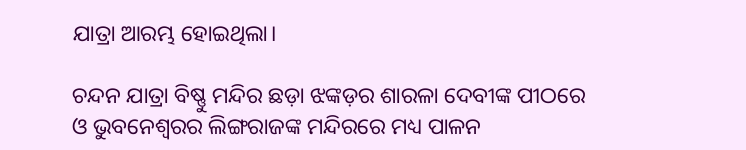ଯାତ୍ରା ଆରମ୍ଭ ହୋଇଥିଲା।

ଚନ୍ଦନ ଯାତ୍ରା ବିଷ୍ଣୁ ମନ୍ଦିର ଛଡ଼ା ଝଙ୍କଡ଼ର ଶାରଳା ଦେବୀଙ୍କ ପୀଠରେ ଓ ଭୁବନେଶ୍ୱରର ଲିଙ୍ଗରାଜଙ୍କ ମନ୍ଦିରରେ ମଧ୍ୟ ପାଳନ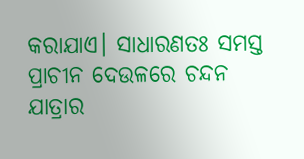କରାଯାଏ। ସାଧାରଣତଃ ସମସ୍ତ ପ୍ରାଚୀନ ଦେଉଳରେ ଚନ୍ଦନ ଯାତ୍ରାର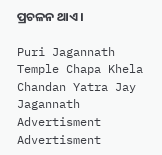ପ୍ରଚଳନ ଥାଏ।

Puri Jagannath Temple Chapa Khela Chandan Yatra Jay Jagannath
Advertisment
Advertisment